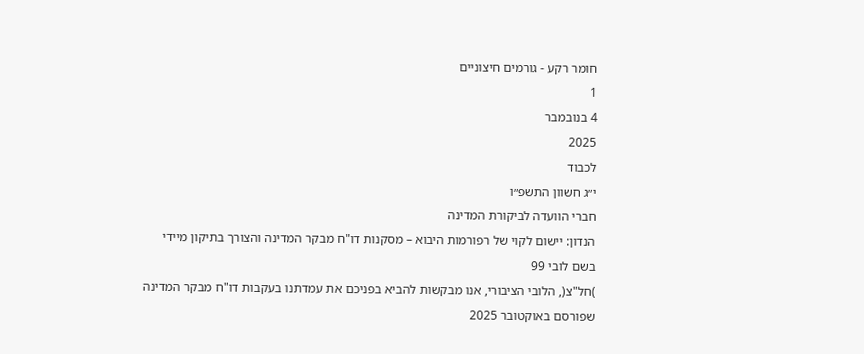חומר רקע - גורמים חיצוניים
1
4 בנובמבר
2025
לכבוד
י״ג חשוון התשפ״ו
חברי הוועדה לביקורת המדינה
הנדון: יישום לקוי של רפורמות היבוא – מסקנות דו"ח מבקר המדינה והצורך בתיקון מיידי
בשם לובי 99
)חל"צ(, הלובי הציבורי, אנו מבקשות להביא בפניכם את עמדתנו בעקבות דו"ח מבקר המדינה
שפורסם באוקטובר 2025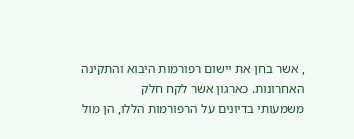, אשר בחן את יישום רפורמות היבוא והתקינה האחרונות. כארגון אשר לקח חלק
משמעותי בדיונים על הרפורמות הללו, הן מול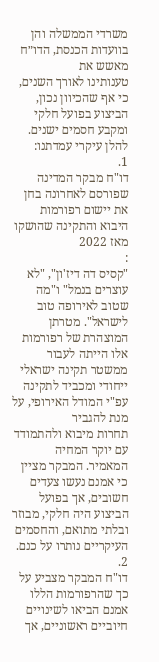משרדי הממשלה והן בוועדות הכנסת, הדו״ח מאשש את
טענותינו לאורך השנים, כי אף שהכיוון נכון, הביצוע בפועל חלקי ומקבע חסמים ישנים. להלן עיקרי עמדתנו:
1.
דו"ח מבקר המדינה שפורסם לאחרונה בחן את יישום רפורמות היבוא והתקינה שהושקו מאז 2022
:
"קסיס דה דיז'ון", "לא עוצרים בנמל" ו"מה שטוב לאירופה טוב לישראל". מטרתן המוצהרת של רפורמות
אלו הייתה לעבור ממשטר תקינה ישראלי ייחודי ומכביד לתקינה עפ"י המודל האירופי, על מנת להגביר
תחרות מיבוא ולהתמודד עם יוקר המחיה המאמיר. המבקר מציין כי אמנם נעשו צעדים חשובים, אך בפועל
הביצוע היה חלקי, מבוזר ובלתי מתואם, והחסמים העיקריים נותרו על כנם.
2.
דו"ח המבקר מצביע על כך שהרפורמות הללו אמנם הביאו לשינויים חיוביים ראשוניים, אך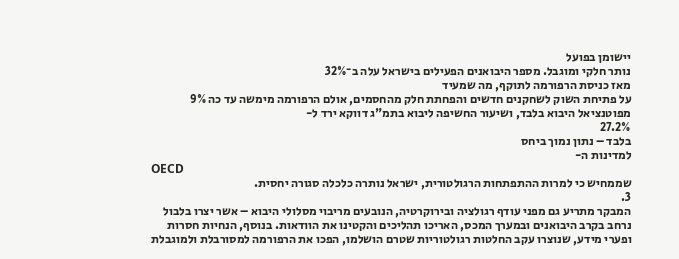יישומן בפועל
נותר חלקי ומוגבל. מספר היבואנים הפעילים בישראל עלה ב־32%
מאז כניסת הרפורמה לתוקף, מה שמעיד
על פתיחת השוק לשחקנים חדשים והפחתת חלק מהחסמים, אולם הרפורמה מימשה עד כה 9%
מפוטנציאל היבוא בלבד, ושיעור החשיפה ליבוא בתמ"ג דווקא ירד ל-
27.2%
בלבד – נתון נמוך ביחס
למדינות ה-
OECD
שממחיש כי למרות ההתפתחות הרגולטורית, ישראל נותרה כלכלה סגורה יחסית.
3.
המבקר מתריע גם מפני עודף רגולציה ובירוקרטיה, הנובעים מריבוי מסלולי היבוא – אשר יצרו בלבול
נרחב בקרב היבואנים ובמערך המכס, האריכו תהליכים והקטינו את הוודאות. בנוסף, הנחיות חסרות
ופערי מידע, שנוצרו עקב החלטות רגולטוריות שטרם הושלמו, הפכו את הרפורמה למסורבלת ולמוגבלת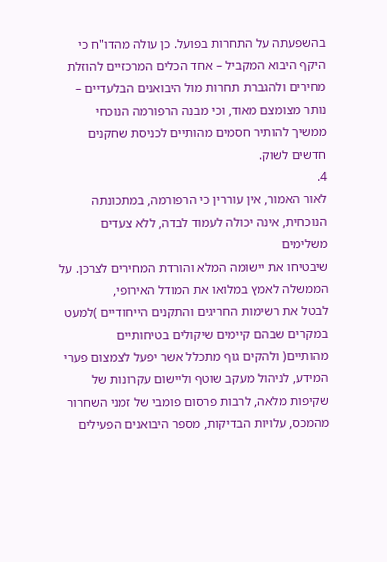בהשפעתה על התחרות בפועל. כן עולה מהדו"ח כי היקף היבוא המקביל – אחד הכלים המרכזיים להוזלת
מחירים ולהגברת תחרות מול היבואנים הבלעדיים – נותר מצומצם מאוד, וכי מבנה הרפורמה הנוכחי
ממשיך להותיר חסמים מהותיים לכניסת שחקנים חדשים לשוק.
4.
לאור האמור, אין עוררין כי הרפורמה, במתכונתה הנוכחית, אינה יכולה לעמוד לבדה, ללא צעדים משלימים
שיבטיחו את יישומה המלא והורדת המחירים לצרכן. על הממשלה לאמץ במלואו את המודל האירופי,
לבטל את רשימות החריגים והתקנים הייחודיים )למעט במקרים שבהם קיימים שיקולים בטיחותיים
מהותיים( ולהקים גוף מתכלל אשר יפעל לצמצום פערי המידע, לניהול מעקב שוטף וליישום עקרונות של
שקיפות מלאה, לרבות פרסום פומבי של זמני השחרור מהמכס, עלויות הבדיקות, מספר היבואנים הפעילים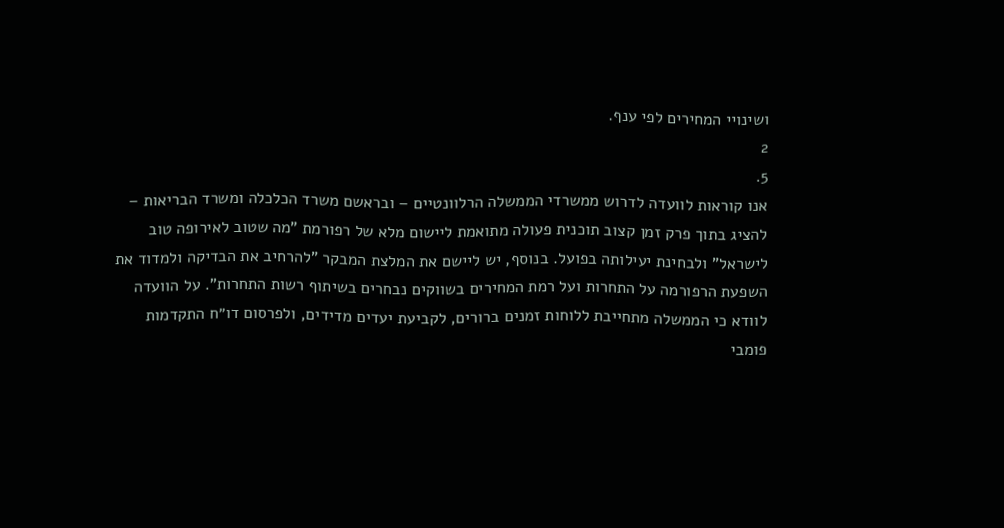ושינויי המחירים לפי ענף.
2
5.
אנו קוראות לוועדה לדרוש ממשרדי הממשלה הרלוונטיים – ובראשם משרד הכלכלה ומשרד הבריאות –
להציג בתוך פרק זמן קצוב תוכנית פעולה מתואמת ליישום מלא של רפורמת "מה שטוב לאירופה טוב
לישראל" ולבחינת יעילותה בפועל. בנוסף, יש ליישם את המלצת המבקר "להרחיב את הבדיקה ולמדוד את
השפעת הרפורמה על התחרות ועל רמת המחירים בשווקים נבחרים בשיתוף רשות התחרות". על הוועדה
לוודא כי הממשלה מתחייבת ללוחות זמנים ברורים, לקביעת יעדים מדידים, ולפרסום דו״ח התקדמות
פומבי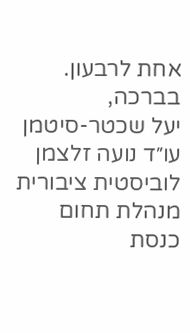אחת לרבעון.
בברכה,
יעל שכטר-סיטמן
עו״ד נועה זלצמן
לוביסטית ציבורית מנהלת תחום כנסת